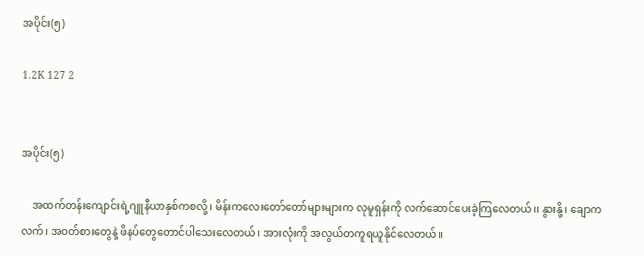အပိုင်း(၅)

1.2K 127 2


အပိုင်း(၅)

    အထက်တန်းကျောင်းရဲ့ဂျူနီယာနှစ်ကစလို့၊ မိန်းကလေးတော်တော်များများက လုမူရှန်းကို လက်ဆောင်ပေးခဲ့ကြလေတယ်၊၊ နွားနို့၊ ချောကလက်၊ အဝတ်စားတွေနဲ့ ဖိနပ်တွေတောင်ပါသေးလေတယ်၊ အားလုံးကို အလွယ်တကူရယူနိုင်လေတယ်။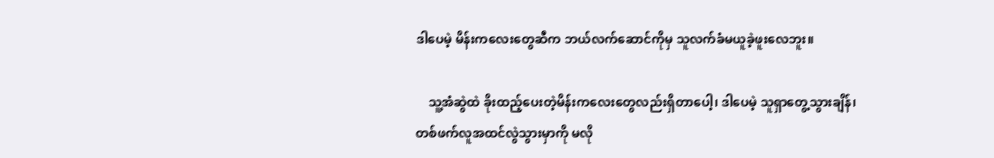ဒါပေမဲ့ မိန်းကလေးတွေဆီက ဘယ်လက်ဆောင်ကိုမှ သူလက်ခံမယူခဲ့ဖူးလေဘူး။

    သူ့အံဆွဲထဲ ခိုးထည့်ပေးတဲ့မိန်းကလေးတွေလည်းရှိတာပေါ့၊ ဒါပေမဲ့ သူရှာတွေ့သွားချိန်၊ တစ်ဖက်လူအထင်လွဲသွားမှာကို မလို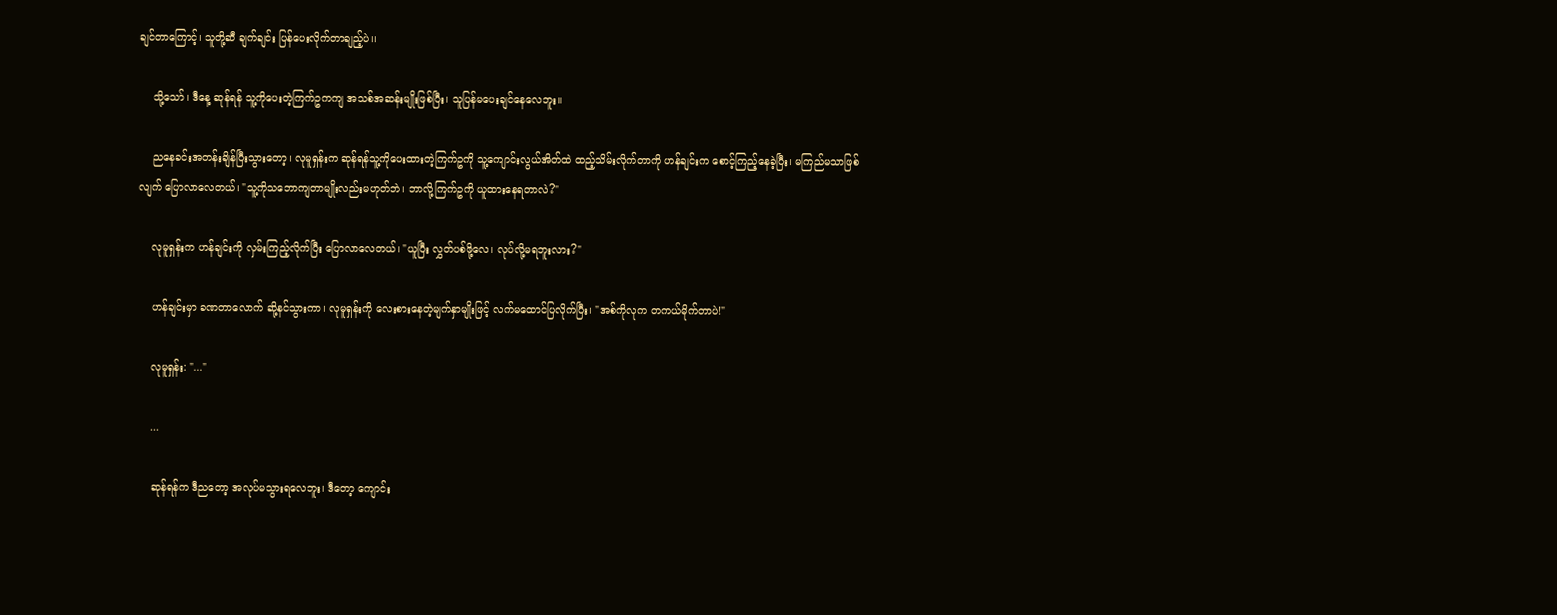ချင်တာကြောင့်၊ သူတို့ဆီ ချက်ချင်း ပြန်ပေးလိုက်တာချည့်ပဲ၊၊

    သို့သော်၊ ဒီနေ့ ဆုန်ရန် သူ့ကိုပေးတဲ့ကြက်ဥကကျ အသစ်အဆန်းမျိုးဖြစ်ပြီး၊ သူပြန်မပေးချင်နေလေဘူး။

    ညနေခင်းအတန်းချိန်ပြီးသွားတော့၊ လုမူရှန်းက ဆုန်ရန်သူ့ကိုပေးထားတဲ့ကြက်ဥကို သူ့ကျောင်းလွယ်အိတ်ထဲ ထည့်သိမ်းလိုက်တာကို ဟန်ချင်းက စောင့်ကြည့်နေခဲ့ပြီး၊ မကြည်မသာဖြစ်လျက် ပြောလာလေတယ်၊ "သူ့ကိုသဘောကျတာမျိုးလည်းမဟုတ်ဘဲ၊ ဘာလို့ကြက်ဥကို ယူ‌ထားနေရတာလဲ?"

    လုမူရှန်းက ဟန်ချင်းကို လှမ်းကြည့်လိုက်ပြီး ပြောလာလေတယ်၊ "ယူပြီး လွှတ်ပစ်ဖို့လေ၊ လုပ်လို့မရဘူးလား?"

    ဟန်ချင်းမှာ ခဏတာလောက် ဆို့နင်သွားကာ၊ လုမူရှန်းကို လေးစားနေတဲ့မျက်နှာမျိုးဖြင့် လက်မထောင်ပြလိုက်ပြီး၊ "အစ်ကိုလုက တကယ်မိုက်တာပဲ!"

    လုမူရှန်း: "..."

    ...

    ဆုန်ရန်က ဒီညတော့ အလုပ်မသွားရလေဘူး၊ ဒီတော့ ကျောင်း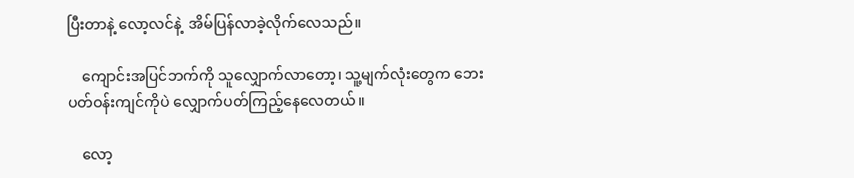ပြီးတာနဲ့ လော့လင်နဲ့  အိမ်ပြန်လာခဲ့လိုက်လေသည်။

    ကျောင်းအပြင်ဘက်ကို သူလျှောက်လာတော့၊ သူ့မျက်လုံးတွေက ဘေးပတ်ဝန်းကျင်ကိုပဲ လျှောက်ပတ်ကြည့်နေလေတယ်။

    လော့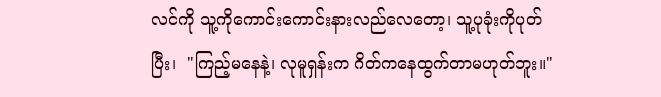လင်ကို သူ့ကိုကောင်းကောင်းနားလည်လေတော့၊ သူ့ပုခုံးကိုပုတ်ပြီး၊  "ကြည့်မနေနဲ့၊ လုမူရှန်းက ဂိတ်ကနေထွက်တာမဟုတ်ဘူး။"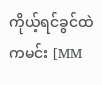ကိုယ့်ရင်ခွင်ထဲကမင်း [MM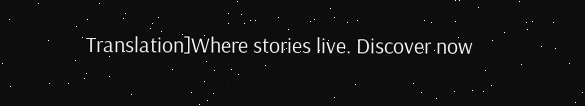Translation]Where stories live. Discover now